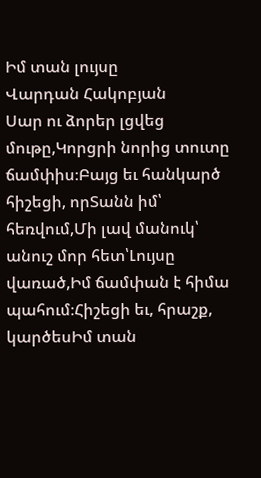Իմ տան լույսը
Վարդան Հակոբյան
Սար ու ձորեր լցվեց մութը,Կորցրի նորից տուտը ճամփիս։Բայց եւ հանկարծ հիշեցի, որՏանն իմ՝ հեռվում,Մի լավ մանուկ՝ անուշ մոր հետ՝Լույսը վառած,Իմ ճամփան է հիմա պահում։Հիշեցի եւ, հրաշք, կարծեսԻմ տան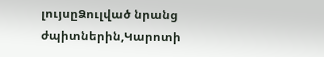լույսըՁուլված նրանց ժպիտներին,Կարոտի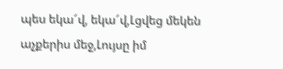պես եկա՜վ, եկա՜վ,Լցվեց մեկեն աչքերիս մեջ,Լույսը իմ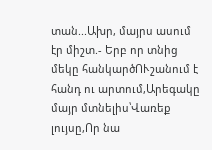տան...Ախր, մայրս ասում էր միշտ.- Երբ որ տնից մեկը հանկարծՈՒշանում է հանդ ու արտում,Արեգակը մայր մտնելիս՝Վառեք լույսը,Որ նա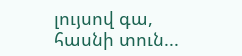լույսով գա, հասնի տուն...